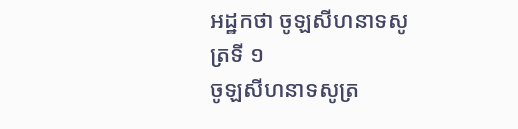អដ្ឋកថា ចូឡសីហនាទសូត្រទី ១
ចូឡសីហនាទសូត្រ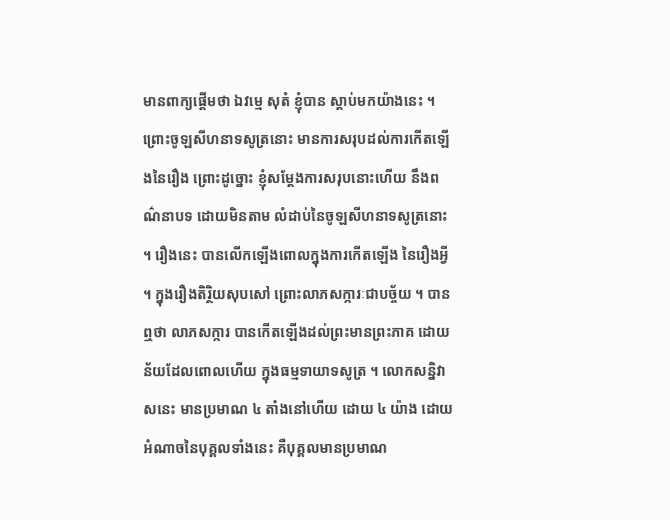មានពាក្យផ្តើមថា ឯវម្មេ សុតំ ខ្ញុំបាន ស្តាប់មកយ៉ាងនេះ ។ ព្រោះចូឡសីហនាទសូត្រនោះ មានការសរុបដល់ការកើតឡើងនៃរឿង ព្រោះដូច្នោះ ខ្ញុំសម្តែងការសរុបនោះហើយ នឹងពណ៌នាបទ ដោយមិនតាម លំដាប់នៃចូឡសីហនាទសូត្រនោះ ។ រឿងនេះ បានលើកឡើងពោលក្នុងការកើតឡើង នៃរឿងអ្វី ។ ក្នុងរឿងតិរ្ថិយសុបសៅ ព្រោះលាភសក្ការៈជាបច្ច័យ ។ បានឮថា លាភសក្ការ បានកើតឡើងដល់ព្រះមានព្រះភាគ ដោយន័យដែលពោលហើយ ក្នុងធម្មទាយាទសូត្រ ។ លោកសន្និវាសនេះ មានប្រមាណ ៤ តាំងនៅហើយ ដោយ ៤ យ៉ាង ដោយអំណាចនៃបុគ្គលទាំងនេះ គឺបុគ្គលមានប្រមាណ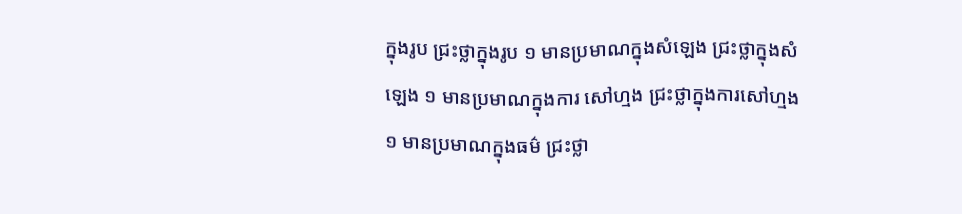ក្នុងរូប ជ្រះថ្លាក្នុងរូប ១ មានប្រមាណក្នុងសំឡេង ជ្រះថ្លាក្នុងសំឡេង ១ មានប្រមាណក្នុងការ សៅហ្មង ជ្រះថ្លាក្នុងការសៅហ្មង ១ មានប្រមាណក្នុងធម៌ ជ្រះថ្លា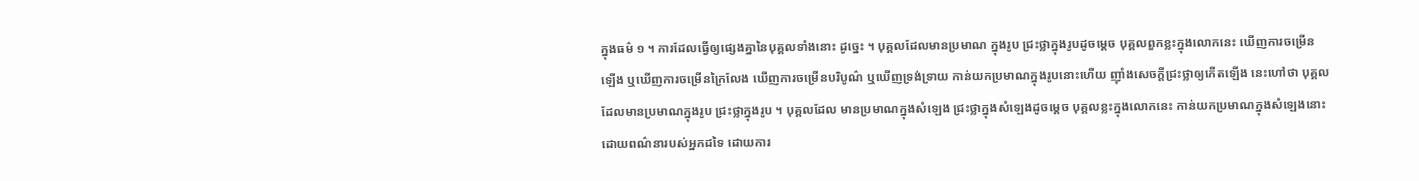ក្នុងធម៌ ១ ។ ការដែលធ្វើឲ្យផ្សេងគ្នានៃបុគ្គលទាំងនោះ ដូច្នេះ ។ បុគ្គលដែលមានប្រមាណ ក្នុងរូប ជ្រះថ្លាក្នុងរូបដូចម្តេច បុគ្គលពួកខ្លះក្នុងលោកនេះ ឃើញការចម្រើន ឡើង ឬឃើញការចម្រើនក្រៃលែង ឃើញការចម្រើនបរិបូណ៌ ឬឃើញទ្រង់ទ្រាយ កាន់យកប្រមាណក្នុងរូបនោះហើយ ញ៉ាំងសេចក្តីជ្រះថ្លាឲ្យកើតឡើង នេះហៅថា បុគ្គលដែលមានប្រមាណក្នុងរូប ជ្រះថ្លាក្នុងរូប ។ បុគ្គលដែល មានប្រមាណក្នុងសំឡេង ជ្រះថ្លាក្នុងសំឡេងដូចម្តេច បុគ្គលខ្លះក្នុងលោកនេះ កាន់យកប្រមាណក្នុងសំឡេងនោះ ដោយពណ៌នារបស់អ្នកដទៃ ដោយការ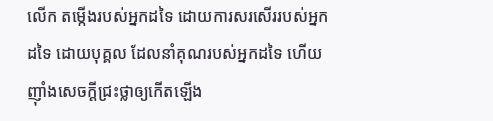លើក តម្កើងរបស់អ្នកដទៃ ដោយការសរសើររបស់អ្នកដទៃ ដោយបុគ្គល ដែលនាំគុណរបស់អ្នកដទៃ ហើយញ៉ាំងសេចក្តីជ្រះថ្លាឲ្យកើតឡើង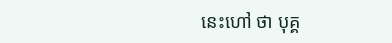នេះហៅ ថា បុគ្គ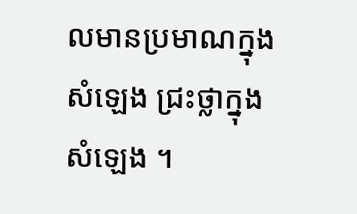លមានប្រមាណក្នុងសំឡេង ជ្រះថ្លាក្នុងសំឡេង ។